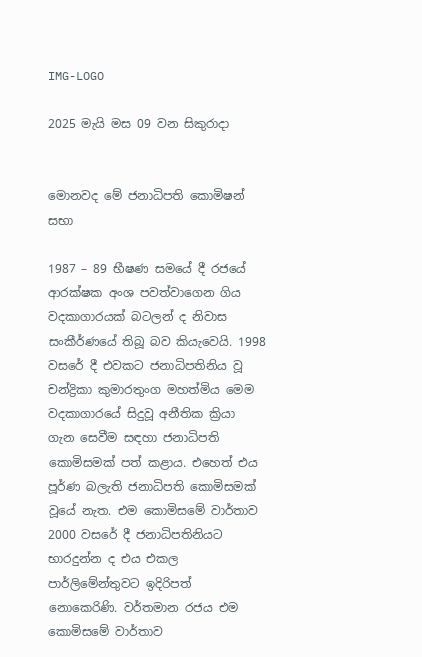IMG-LOGO

2025 මැයි මස 09 වන සිකුරාදා


මොනවද මේ ජනාධිපති කොමිෂන් සභා

1987 – 89 භීෂණ සමයේ දී රජයේ ආරක්ෂක අංශ පවත්වාගෙන ගිය වදකාගාරයක් බටලන් ද නිවාස සංකීර්ණයේ තිබූ බව කියැවෙයි. 1998 වසරේ දී එවකට ජනාධිපතිනිය වූ චන්ද්‍රිකා කුමාරතුංග මහත්මිය මෙම වදකාගාරයේ සිදුවූ අනීතික ක්‍රියා ගැන සෙවීම සඳහා ජනාධිපති කොමිසමක් පත් කළාය. එහෙත් එය පූර්ණ බලැති ජනාධිපති කොමිසමක් වූයේ නැත. එම කොමිසමේ වාර්තාව 2000 වසරේ දී ජනාධිපතිනියට භාරදුන්න ද එය එකල පාර්ලිමේන්තුවට ඉදිරිපත් නොකෙරිණි. වර්තමාන රජය එම කොමිසමේ වාර්තාව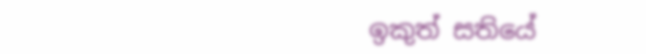ඉකුත් සතියේ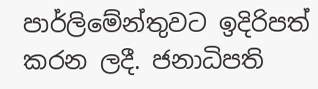පාර්ලිමේන්තුවට ඉදිරිපත් කරන ලදී. ජනාධිපති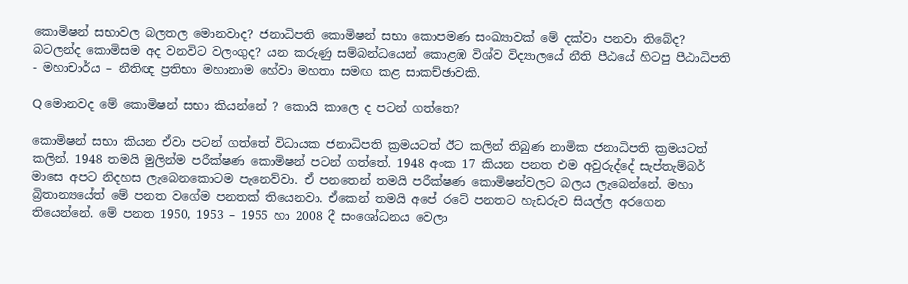කොමිෂන් සභාවල බලතල මොනවාද? ජනාධිපති කොමිෂන් සභා කොපමණ සංඛ්‍යාවක් මේ දක්වා පනවා තිබේද? බටලන්ද කොමිසම අද වනවිට වලංගුද? යන කරුණු සම්බන්ධයෙන් කොළඹ විශ්ව විද්‍යාලයේ නීති පීඨයේ හිටපු පීඨාධිපති - මහාචාර්ය – නීතිඥ ප්‍රතිභා මහානාම හේවා මහතා සමඟ කළ සාකච්ඡාවකි.

Q මොනවද මේ කොමිෂන් සභා කියන්නේ ? කොයි කාලෙ ද පටන් ගත්තෙ?

කොමිෂන් සභා කියන ඒවා පටන් ගත්තේ විධායක ජනාධිපති ක්‍රමයටත් ඊට කලින් තිබුණ නාමික ජනාධිපති ක්‍රමයටත් කලින්. 1948 තමයි මුලින්ම පරීක්ෂණ කොමිෂන් පටන් ගත්තේ. 1948 අංක 17 කියන පනත එම අවුරුද්දේ සැප්තැම්බර් මාසෙ අපට නිදහස ලැබෙනකොටම පැනෙව්වා. ඒ පනතෙන් තමයි පරීක්ෂණ කොමිෂන්වලට බලය ලැබෙන්නේ. මහා බ්‍රිතාන්‍යයේත් මේ පනත වගේම පනතක් තියෙනවා. ඒකෙන් තමයි අපේ රටේ පනතට හැඩරුව සියල්ල අරගෙන තියෙන්නේ. මේ පනත 1950, 1953 – 1955 හා 2008 දී සංශෝධනය වෙලා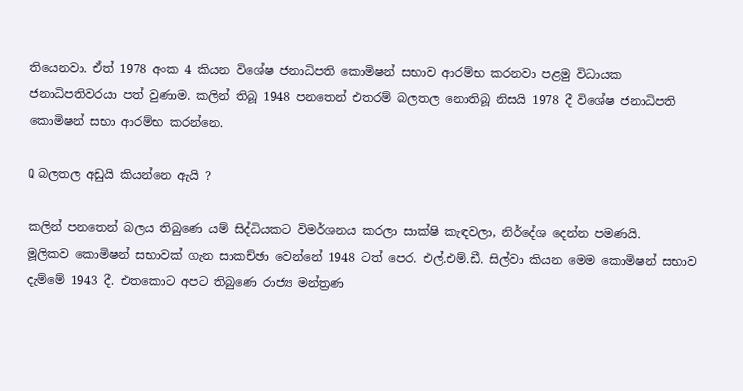තියෙනවා. ඒත් 1978 අංක 4 කියන විශේෂ ජනාධිපති කොමිෂන් සභාව ආරම්භ කරනවා පළමු විධායක ජනාධිපතිවරයා පත් වුණාම. කලින් තිබූ 1948 පනතෙන් එතරම් බලතල නොතිබූ නිසයි 1978 දී විශේෂ ජනාධිපති කොමිෂන් සභා ආරම්භ කරන්නෙ.

Q බලතල අඩුයි කියන්නෙ ඇයි ?

කලින් පනතෙන් බලය තිබුණෙ යම් සිද්ධියකට විමර්ශනය කරලා සාක්ෂි කැඳවලා, නිර්දේශ දෙන්න පමණයි.
මූලිකව කොමිෂන් සභාවක් ගැන සාකච්ඡා වෙන්නේ 1948 ටත් පෙර. එල්.එම්.ඩී. සිල්වා කියන මෙම කොමිෂන් සභාව දැම්මේ 1943 දී. එතකොට අපට තිබුණෙ රාජ්‍ය මන්ත්‍රණ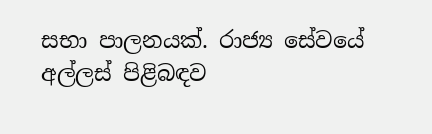සභා පාලනයක්. රාජ්‍ය සේවයේ අල්ලස් පිළිබඳව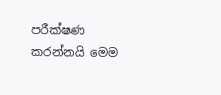පරීක්ෂණ කරන්නයි මෙම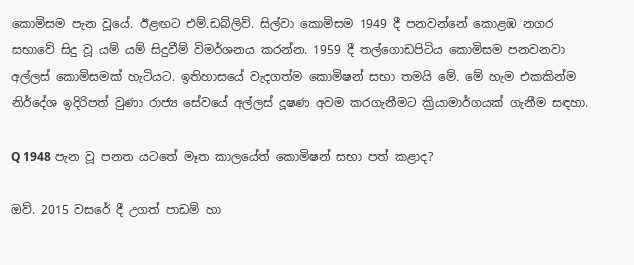කොමිසම පැන වූයේ. ඊළඟට එම්.ඩබ්ලිව්. සිල්වා කොමිසම 1949 දී පනවන්නේ කොළඹ නගර සභාවේ සිදු වූ යම් යම් සිදුවීම් විමර්ශනය කරන්න. 1959 දී තල්ගොඩපිටිය කොමිසම පනවනවා අල්ලස් කොමිසමක් හැටියට. ඉතිහාසයේ වැදගත්ම කොමිෂන් සභා තමයි මේ. මේ හැම එකකින්ම නිර්දේශ ඉදිරිපත් වුණා රාජ්‍ය සේවයේ අල්ලස් දූෂණ අවම කරගැනීමට ක්‍රියාමාර්ගයක් ගැනීම සඳහා.

Q 1948 පැන වූ පනත යටතේ මෑත කාලයේත් කොමිෂන් සභා පත් කළාද?

ඔව්. 2015 වසරේ දී උගත් පාඩම් හා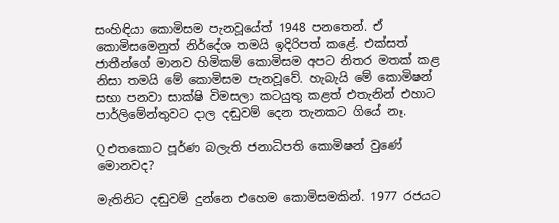සංහිඳියා කොමිසම පැනවූයේත් 1948 පනතෙන්. ඒ කොමිසමෙනුත් නිර්දේශ තමයි ඉදිරිපත් කළේ. එක්සත් ජාතීන්ගේ මානව හිමිකම් කොමිසම අපට නිතර මතක් කළ නිසා තමයි මේ කොමිසම පැනවූවේ. හැබැයි මේ කොමිෂන් සභා පනවා සාක්ෂි විමසලා කටයුතු කළත් එතැනින් එහාට පාර්ලිමේන්තුවට දාල දඬුවම් දෙන තැනකට ගියේ නෑ.

Q එතකොට පූර්ණ බලැති ජනාධිපති කොමිෂන් වුණේ මොනවද?

මැතිනිට දඬුවම් දුන්නෙ එහෙම කොමිසමකින්. 1977 රජයට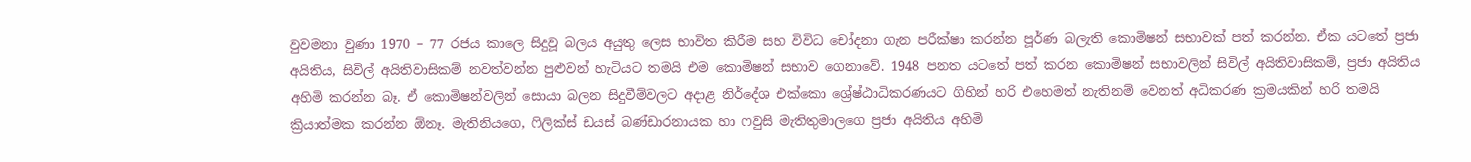වුවමනා වුණා 1970 – 77 රජය කාලෙ සිදුවූ බලය අයුතු ලෙස භාවිත කිරීම සහ විවිධ චෝදනා ගැන පරීක්ෂා කරන්න පූර්ණ බලැති කොමිෂන් සභාවක් පත් කරන්න. ඒක යටතේ ප්‍රජා අයිතිය, සිවිල් අයිතිවාසිකම් නවත්වන්න පුළුවන් හැටියට තමයි එම කොමිෂන් සභාව ගෙනාවේ. 1948 පනත යටතේ පත් කරන කොමිෂන් සභාවලින් සිවිල් අයිතිවාසිකම්, ප්‍රජා අයිතිය අහිමි කරන්න බෑ. ඒ කොමිෂන්වලින් සොයා බලන සිදුවීම්වලට අදාළ නිර්දේශ එක්කො ශ්‍රේෂ්ඨාධිකරණයට ගිහින් හරි එහෙමත් නැතිනම් වෙනත් අධිකරණ ක්‍රමයකින් හරි තමයි ක්‍රියාත්මක කරන්න ඕනෑ. මැතිනියගෙ, ෆිලික්ස් ඩයස් බණ්ඩාරනායක හා ෆවුසි මැතිතුමාලගෙ ප්‍රජා අයිතිය අහිමි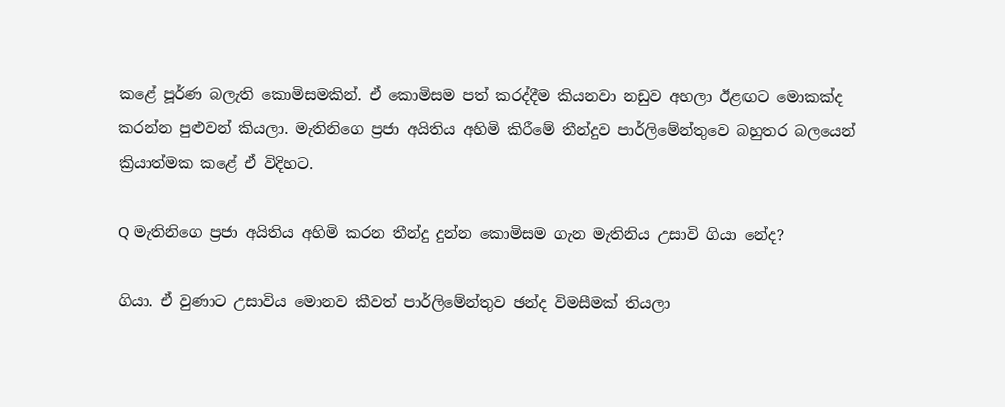කළේ පූර්ණ බලැති කොමිසමකින්. ඒ කොමිසම පත් කරද්දීම කියනවා නඩුව අහලා ඊළඟට මොකක්ද කරන්න පුළුවන් කියලා. මැතිනිගෙ ප්‍රජා අයිතිය අහිමි කිරීමේ තීන්දුව පාර්ලිමේන්තුවෙ බහුතර බලයෙන් ක්‍රියාත්මක කළේ ඒ විදිහට.

Q මැතිනිගෙ ප්‍රජා අයිතිය අහිමි කරන තීන්දු දුන්න කොමිසම ගැන මැතිනිය උසාවි ගියා නේද?

ගියා. ඒ වුණාට උසාවිය මොනව කීවත් පාර්ලිමේන්තුව ඡන්ද විමසීමක් තියලා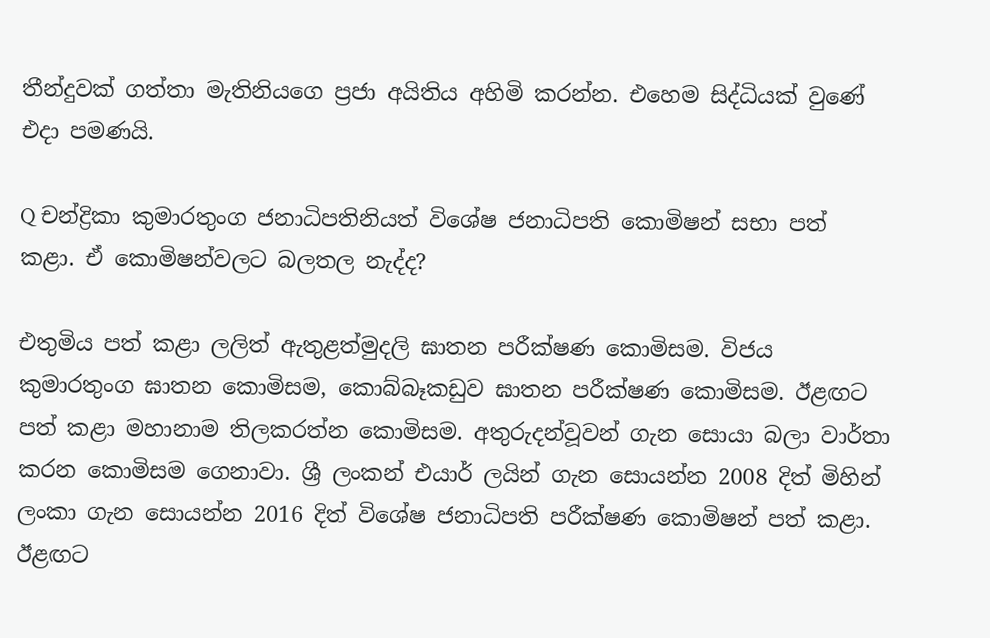තීන්දුවක් ගත්තා මැතිනියගෙ ප්‍රජා අයිතිය අහිමි කරන්න. එහෙම සිද්ධියක් වුණේ එදා පමණයි.

Q චන්ද්‍රිකා කුමාරතුංග ජනාධිපතිනියත් විශේෂ ජනාධිපති කොමිෂන් සභා පත් කළා. ඒ කොමිෂන්වලට බලතල නැද්ද?

එතුමිය පත් කළා ලලිත් ඇතුළත්මුදලි ඝාතන පරීක්ෂණ කොමිසම. විජය කුමාරතුංග ඝාතන කොමිසම, කොබ්බෑකඩුව ඝාතන පරීක්ෂණ කොමිසම. ඊළඟට පත් කළා මහානාම තිලකරත්න කොමිසම. අතුරුදන්වූවන් ගැන සොයා බලා වාර්තා කරන කොමිසම ගෙනාවා. ශ්‍රී ලංකන් එයාර් ලයින් ගැන සොයන්න 2008 දිත් මිහින් ලංකා ගැන සොයන්න 2016 දිත් විශේෂ ජනාධිපති පරීක්ෂණ කොමිෂන් පත් කළා. ඊළඟට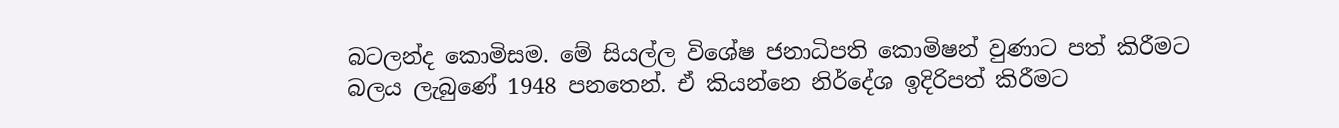බටලන්ද කොමිසම. මේ සියල්ල විශේෂ ජනාධිපති කොමිෂන් වුණාට පත් කිරීමට බලය ලැබුණේ 1948 පනතෙන්. ඒ කියන්නෙ නිර්දේශ ඉදිරිපත් කිරීමට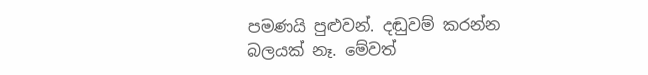පමණයි පුළුවන්. දඬුවම් කරන්න බලයක් නෑ. මේවත්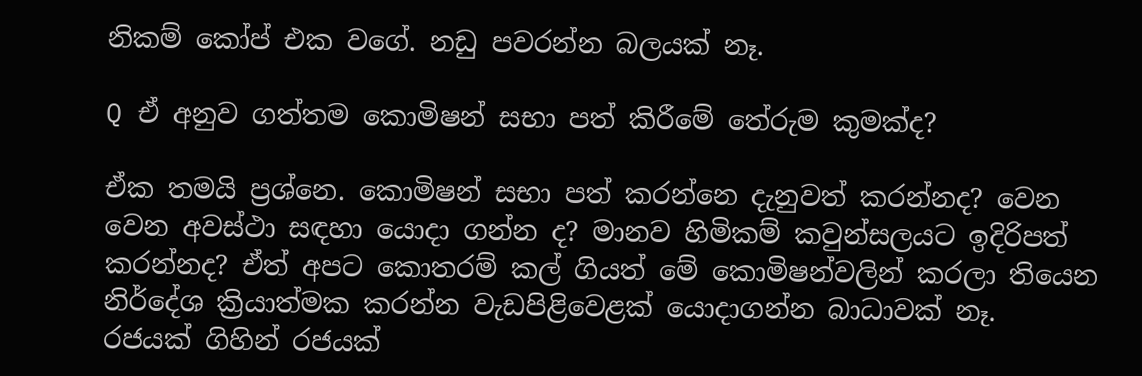නිකම් කෝප් එක වගේ. නඩු පවරන්න බලයක් නෑ.

Q ඒ අනුව ගත්තම කොමිෂන් සභා පත් කිරීමේ තේරුම කුමක්ද?

ඒක තමයි ප්‍රශ්නෙ. කොමිෂන් සභා පත් කරන්නෙ දැනුවත් කරන්නද? වෙන වෙන අවස්ථා සඳහා යොදා ගන්න ද? මානව හිමිකම් කවුන්සලයට ඉදිරිපත් කරන්නද? ඒත් අපට කොතරම් කල් ගියත් මේ කොමිෂන්වලින් කරලා තියෙන නිර්දේශ ක්‍රියාත්මක කරන්න වැඩපිළිවෙළක් යොදාගන්න බාධාවක් නෑ.
රජයක් ගිහින් රජයක්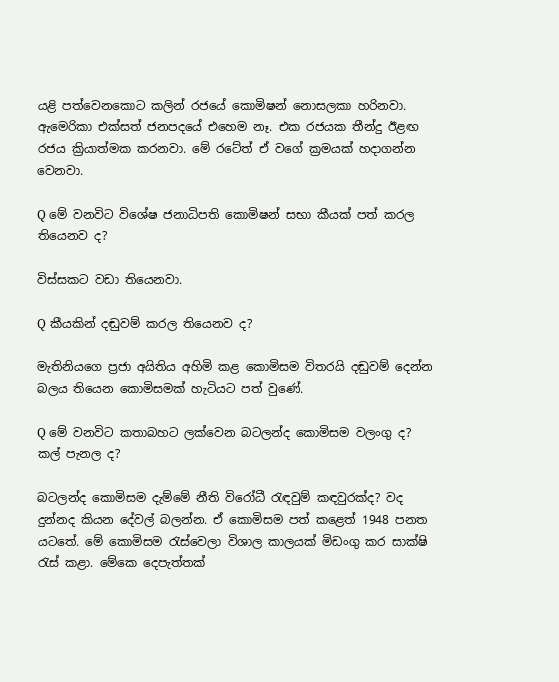යළි පත්වෙනකොට කලින් රජයේ කොමිෂන් නොසලකා හරිනවා. ඇමෙරිකා එක්සත් ජනපදයේ එහෙම නෑ. එක රජයක තීන්දු ඊළඟ රජය ක්‍රියාත්මක කරනවා. මේ රටේත් ඒ වගේ ක්‍රමයක් හදාගන්න වෙනවා.

Q මේ වනවිට විශේෂ ජනාධිපති කොමිෂන් සභා කීයක් පත් කරල තියෙනව ද?

විස්සකට වඩා තියෙනවා.

Q කීයකින් දඬුවම් කරල තියෙනව ද?

මැතිනියගෙ ප්‍රජා අයිතිය අහිමි කළ කොමිසම විතරයි දඬුවම් දෙන්න බලය තියෙන කොමිසමක් හැටියට පත් වුණේ.

Q මේ වනවිට කතාබහට ලක්වෙන බටලන්ද කොමිසම වලංගු ද? කල් පැනල ද?

බටලන්ද කොමිසම දැම්මේ නීති විරෝධී රැඳවුම් කඳවුරක්ද? වද දුන්නද කියන දේවල් බලන්න. ඒ කොමිසම පත් කළෙත් 1948 පනත යටතේ. මේ කොමිසම රැස්වෙලා විශාල කාලයක් මිඩංගු කර සාක්ෂි රැස් කළා. මේකෙ දෙපැත්තක්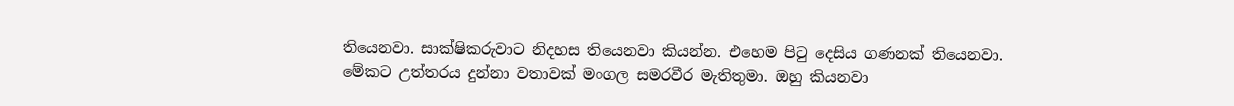තියෙනවා. සාක්ෂිකරුවාට නිදහස තියෙනවා කියන්න. එහෙම පිටු දෙසිය ගණනක් තියෙනවා. මේකට උත්තරය දුන්නා වතාවක් මංගල සමරවීර මැතිතුමා. ඔහු කියනවා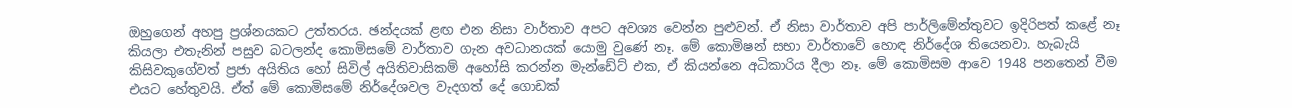ඔහුගෙන් අහපු ප්‍රශ්නයකට උත්තරය. ඡන්දයක් ළඟ එන නිසා වාර්තාව අපට අවශ්‍ය වෙන්න පුළුවන්. ඒ නිසා වාර්තාව අපි පාර්ලිමේන්තුවට ඉදිරිපත් කළේ නෑ කියලා එතැනින් පසුව බටලන්ද කොමිසමේ වාර්තාව ගැන අවධානයක් යොමු වුණේ නෑ. මේ කොමිෂන් සභා වාර්තාවේ හොඳ නිර්දේශ තියෙනවා. හැබැයි කිසිවකුගේවත් ප්‍රජා අයිතිය හෝ සිවිල් අයිතිවාසිකම් අහෝසි කරන්න මැන්ඩේට් එක, ඒ කියන්නෙ අධිකාරිය දීලා නෑ. මේ කොමිසම ආවෙ 1948 පනතෙන් වීම එයට හේතුවයි. ඒත් මේ කොමිසමේ නිර්දේශවල වැදගත් දේ ගොඩක්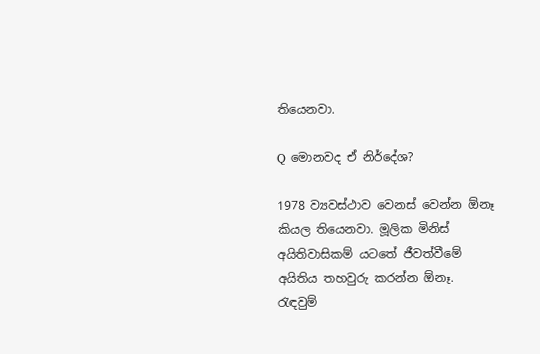තියෙනවා.

Q මොනවද ඒ නිර්දේශ?

1978 ව්‍යවස්ථාව වෙනස් වෙන්න ඕනෑ කියල තියෙනවා. මූලික මිනිස් අයිතිවාසිකම් යටතේ ජීවත්වීමේ අයිතිය තහවුරු කරන්න ඕනෑ. රැඳවුම්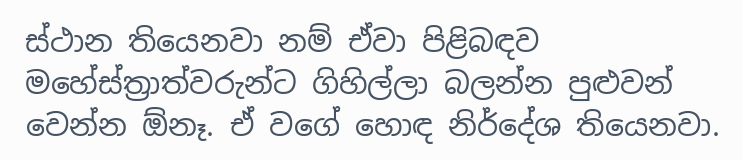ස්ථාන තියෙනවා නම් ඒවා පිළිබඳව මහේස්ත්‍රාත්වරුන්ට ගිහිල්ලා බලන්න පුළුවන් වෙන්න ඕනෑ. ඒ වගේ හොඳ නිර්දේශ තියෙනවා.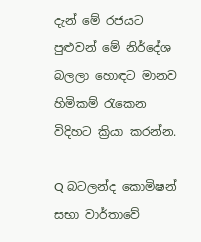දැන් මේ රජයට පුළුවන් මේ නිර්දේශ බලලා හොඳට මානව හිමිකම් රැකෙන විදිහට ක්‍රියා කරන්න.

Q බටලන්ද කොමිෂන් සභා වාර්තාවේ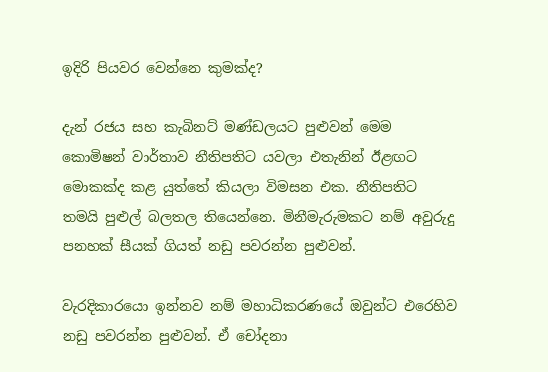ඉදිරි පියවර වෙන්නෙ කුමක්ද?

දැන් රජය සහ කැබිනට් මණ්ඩලයට පුළුවන් මෙම කොමිෂන් වාර්තාව නීතිපතිට යවලා එතැනින් ඊළඟට මොකක්ද කළ යුත්තේ කියලා විමසන එක. නීතිපතිට තමයි පුළුල් බලතල තියෙන්නෙ. මිනීමැරුමකට නම් අවුරුදු පනහක් සීයක් ගියත් නඩු පවරන්න පුළුවන්.

වැරදිකාරයො ඉන්නව නම් මහාධිකරණයේ ඔවුන්ට එරෙහිව නඩු පවරන්න පුළුවන්. ඒ චෝදනා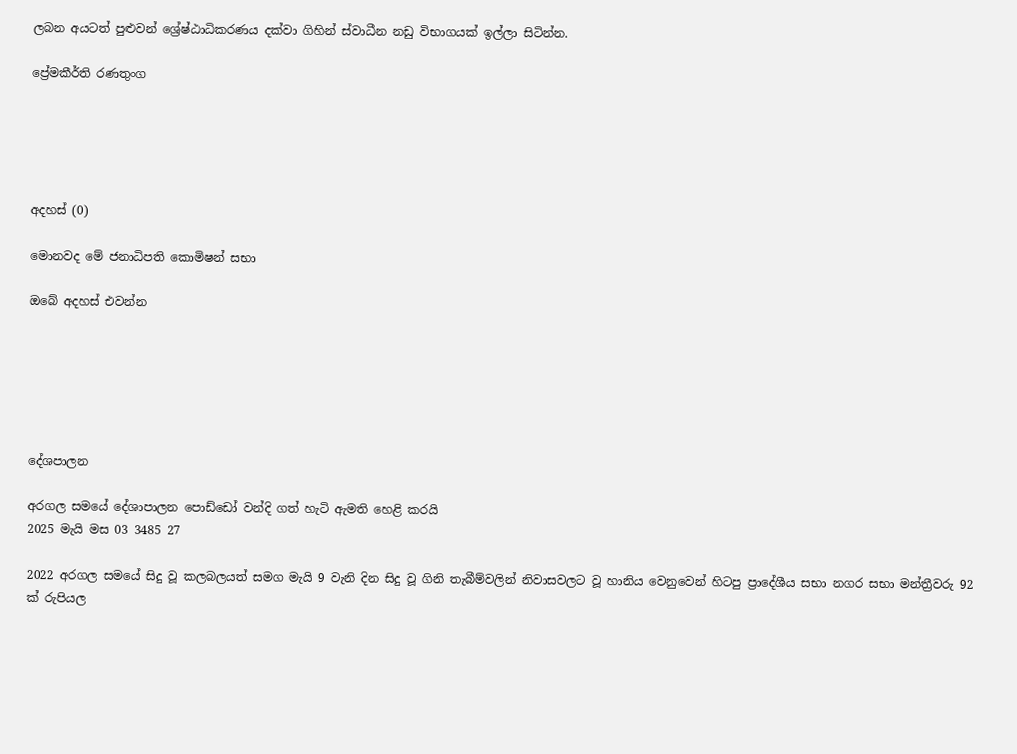ලබන අයටත් පුළුවන් ශ්‍රේෂ්ඨාධිකරණය දක්වා ගිහින් ස්වාධීන නඩු විභාගයක් ඉල්ලා සිටින්න.

ප්‍රේමකීර්ති රණතුංග





අදහස් (0)

මොනවද මේ ජනාධිපති කොමිෂන් සභා

ඔබේ අදහස් එවන්න






දේශපාලන

අරගල සමයේ දේශාපාලන පොඩ්ඩෝ වන්දි ගත් හැටි ඇමති හෙළි කරයි
2025 මැයි මස 03 3485 27

2022 අරගල සමයේ සිදු වූ කලබලයත් සමග මැයි 9 වැනි දින සිදු වූ ගිනි තැබීම්වලින් නිවාසවලට වූ හානිය වෙනුවෙන් හිටපු ප්‍රාදේශීය සභා නගර සභා මන්ත්‍රීවරු 92 ක් රුපියල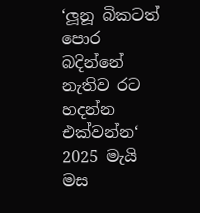‘ලූනූ බිකටත් පොර බදින්නේ නැතිව රට හදන්න එක්වන්න‘
2025 මැයි මස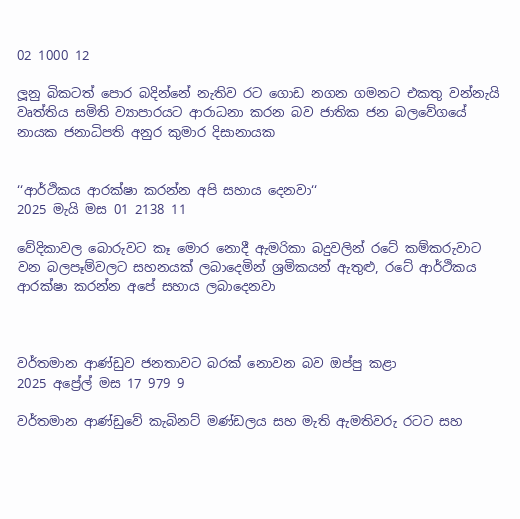02 1000 12

ලූනු බිකටත් පොර බදින්නේ නැතිව රට ගොඩ නගන ගමනට එකතු වන්නැයි වෘත්තිය සමිති ව්‍යාපාරයට ආරාධනා කරන බව ජාතික ජන බලවේගයේ නායක ජනාධිපති අනුර කුමාර දිසානායක


‘‘ආර්ථිකය ආරක්ෂා කරන්න අපි සහාය දෙනවා‘‘
2025 මැයි මස 01 2138 11

වේදිකාවල බොරුවට කෑ මොර නොදී ඇමරිකා බදුවලින් රටේ කම්කරුවාට වන බලපෑම්වලට සහනයක් ලබාදෙමින් ශ්‍රමිකයන් ඇතුළු, රටේ ආර්ථිකය ආරක්ෂා කරන්න අපේ සහාය ලබාදෙනවා



වර්තමාන ආණ්ඩුව ජනතාවට බරක් නොවන බව ඔප්පු කළා
2025 අප්‍රේල් මස 17 979 9

වර්තමාන ආණ්ඩුවේ කැබිනට් මණ්ඩලය සහ මැති ඇමතිවරු රටට සහ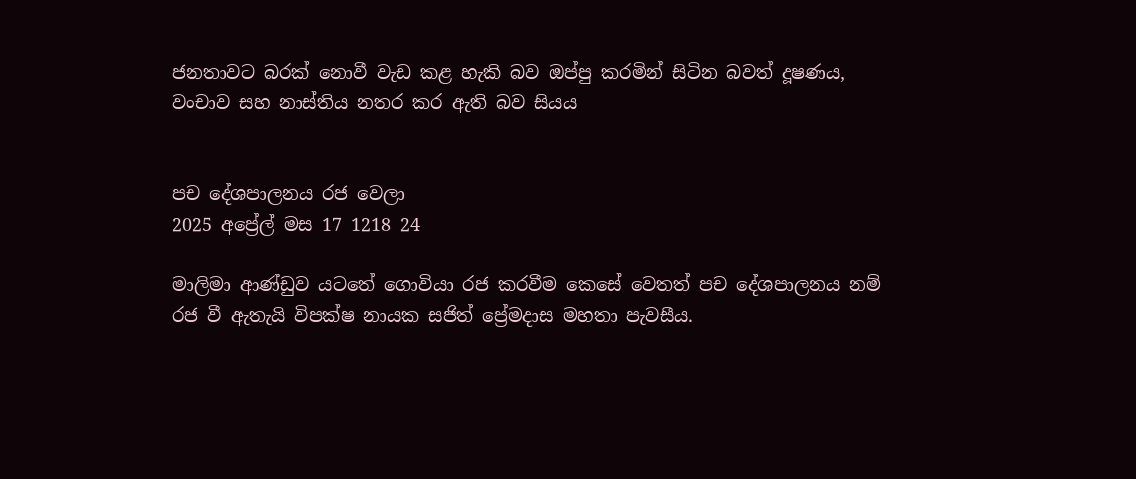ජනතාවට බරක් නොවී වැඩ කළ හැකි බව ඔප්පු කරමින් සිටින බවත් දූෂණය, වංචාව සහ නාස්තිය නතර කර ඇති බව සියය


පච දේශපාලනය රජ වෙලා
2025 අප්‍රේල් මස 17 1218 24

මාලිමා ආණ්ඩුව යටතේ ගොවියා රජ කරවීම කෙසේ වෙතත් පච දේශපාලනය නම් රජ වී ඇතැයි විපක්ෂ නායක සජිත් ප්‍රේමදාස මහතා පැවසීය.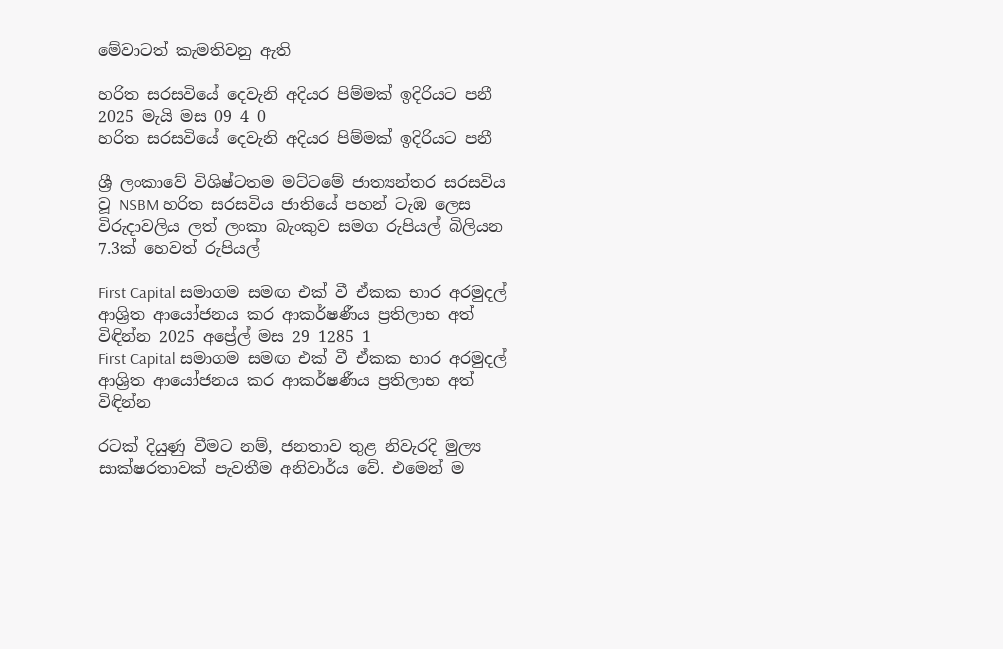මේවාටත් කැමතිවනු ඇති

හරිත සරසවියේ දෙවැනි අදියර පිම්මක් ඉදිරියට පනී 2025 මැයි මස 09 4 0
හරිත සරසවියේ දෙවැනි අදියර පිම්මක් ඉදිරියට පනී

ශ්‍රී ලංකාවේ විශිෂ්ටතම මට්ටමේ ජාත්‍යන්තර සරසවිය වූ NSBM හරිත සරසවිය ජාතියේ පහන් ටැඹ ලෙස විරුදාවලිය ලත් ලංකා බැංකුව සමග රුපියල් බිලියන 7.3ක් හෙවත් රුපියල්

First Capital සමාගම සමඟ එක් වී ඒකක භාර අරමුදල් ආශ්‍රිත ආයෝජනය කර ආකර්ෂණීය ප්‍රතිලාභ අත් විඳින්න 2025 අප්‍රේල් මස 29 1285 1
First Capital සමාගම සමඟ එක් වී ඒකක භාර අරමුදල් ආශ්‍රිත ආයෝජනය කර ආකර්ෂණීය ප්‍රතිලාභ අත් විඳින්න

රටක් දියුණු වීමට නම්, ජනතාව තුළ නිවැරදි මුල්‍ය සාක්ෂරතාවක් පැවතීම අනිවාර්ය වේ. එමෙන් ම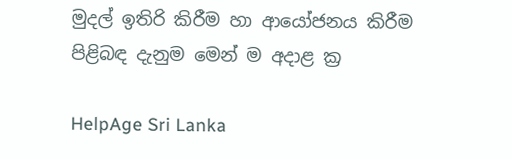මුදල් ඉතිරි කිරීම හා ආයෝජනය කිරීම පිළිබඳ දැනුම මෙන් ම අදාළ ක්‍ර

HelpAge Sri Lanka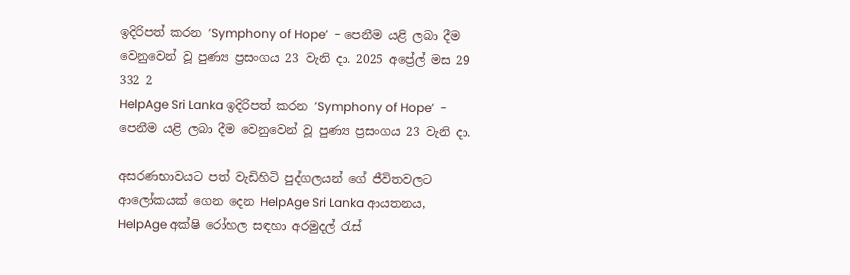ඉදිරිපත් කරන ’Symphony of Hope’  - පෙනීම යළි ලබා දීම වෙනුවෙන් වූ පුණ්‍ය ප්‍රසංගය 23 වැනි දා. 2025 අප්‍රේල් මස 29 332 2
HelpAge Sri Lanka ඉදිරිපත් කරන ’Symphony of Hope’  - පෙනීම යළි ලබා දීම වෙනුවෙන් වූ පුණ්‍ය ප්‍රසංගය 23 වැනි දා.

අසරණභාවයට පත් වැඩිහිටි පුද්ගලයන් ගේ ජීවිතවලට ආලෝකයක් ගෙන දෙන HelpAge Sri Lanka ආයතනය, HelpAge අක්ෂි රෝහල සඳහා අරමුදල් රැස්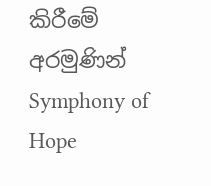කිරීමේ අරමුණින් Symphony of Hope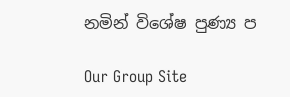නමින් විශේෂ පුණ්‍ය ප

Our Group Site